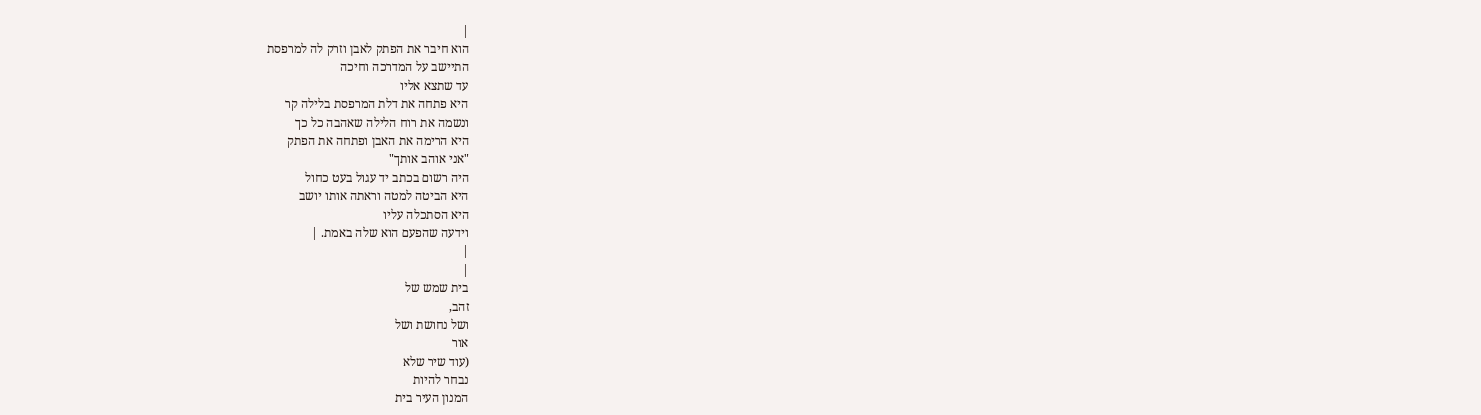|
הוא חיבר את הפתק לאבן וזרק לה למרפסת
התיישב על המדרכה וחיכה
עד שתצא אליו
היא פתחה את דלת המרפסת בלילה קר
ונשמה את רוח הלילה שאהבה כל כך
היא הרימה את האבן ופתחה את הפתק
"אני אוהב אותך"
היה רשום בכתב יד עגול בעט כחול
היא הביטה למטה וראתה אותו יושב
היא הסתכלה עליו
וידעה שהפעם הוא שלה באמת. |
|
|
בית שמש של
זהב,
ושל נחושת ושל
אור
(עוד שיר שלא
נבחר להיות
המנון העיר בית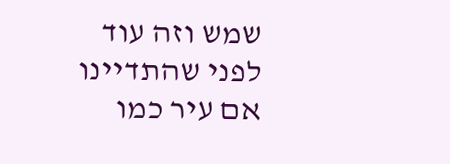שמש וזה עוד
לפני שהתדיינו
אם עיר כמו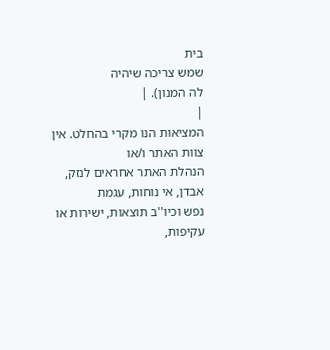בית
שמש צריכה שיהיה
לה המנון). |
|
המציאות הנו מקרי בהחלט. אין צוות האתר ו/או
הנהלת האתר אחראים לנזק, אבדן, אי נוחות, עגמת
נפש וכיו''ב תוצאות, ישירות או עקיפות,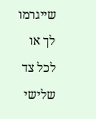שייגרמו
לך או לכל צד שלישי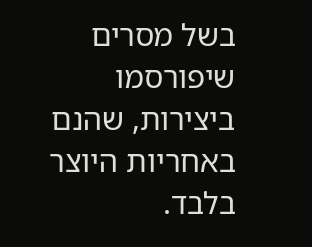בשל מסרים שיפורסמו
ביצירות, שהנם באחריות היוצר בלבד.